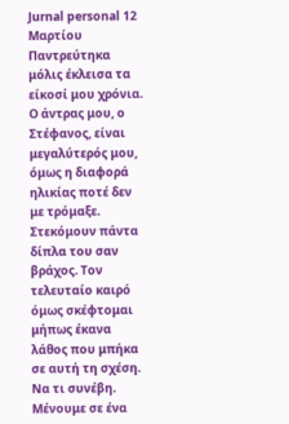Jurnal personal 12 Μαρτίου
Παντρεύτηκα μόλις έκλεισα τα είκοσί μου χρόνια. Ο άντρας μου, ο Στέφανος, είναι μεγαλύτερός μου, όμως η διαφορά ηλικίας ποτέ δεν με τρόμαξε. Στεκόμουν πάντα δίπλα του σαν βράχος. Τον τελευταίο καιρό όμως σκέφτομαι μήπως έκανα λάθος που μπήκα σε αυτή τη σχέση. Να τι συνέβη.
Μένουμε σε ένα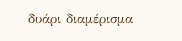δυάρι διαμέρισμα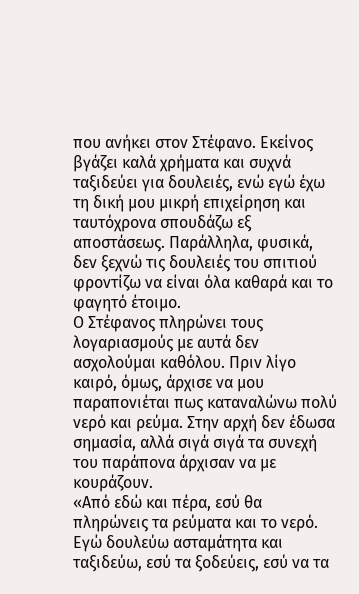που ανήκει στον Στέφανο. Εκείνος βγάζει καλά χρήματα και συχνά ταξιδεύει για δουλειές, ενώ εγώ έχω τη δική μου μικρή επιχείρηση και ταυτόχρονα σπουδάζω εξ αποστάσεως. Παράλληλα, φυσικά, δεν ξεχνώ τις δουλειές του σπιτιού φροντίζω να είναι όλα καθαρά και το φαγητό έτοιμο.
Ο Στέφανος πληρώνει τους λογαριασμούς με αυτά δεν ασχολούμαι καθόλου. Πριν λίγο καιρό, όμως, άρχισε να μου παραπονιέται πως καταναλώνω πολύ νερό και ρεύμα. Στην αρχή δεν έδωσα σημασία, αλλά σιγά σιγά τα συνεχή του παράπονα άρχισαν να με κουράζουν.
«Από εδώ και πέρα, εσύ θα πληρώνεις τα ρεύματα και το νερό. Εγώ δουλεύω ασταμάτητα και ταξιδεύω, εσύ τα ξοδεύεις, εσύ να τα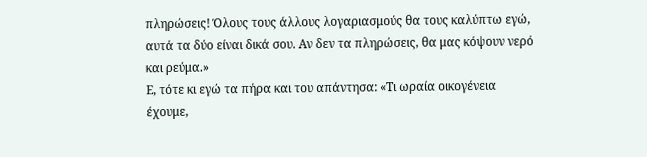πληρώσεις! Όλους τους άλλους λογαριασμούς θα τους καλύπτω εγώ, αυτά τα δύο είναι δικά σου. Αν δεν τα πληρώσεις, θα μας κόψουν νερό και ρεύμα.»
Ε, τότε κι εγώ τα πήρα και του απάντησα: «Τι ωραία οικογένεια έχουμε,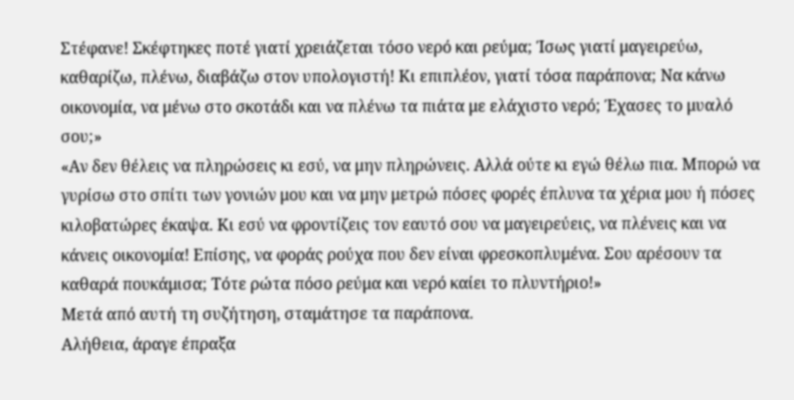Στέφανε! Σκέφτηκες ποτέ γιατί χρειάζεται τόσο νερό και ρεύμα; Ίσως γιατί μαγειρεύω, καθαρίζω, πλένω, διαβάζω στον υπολογιστή! Κι επιπλέον, γιατί τόσα παράπονα; Να κάνω οικονομία, να μένω στο σκοτάδι και να πλένω τα πιάτα με ελάχιστο νερό; Έχασες το μυαλό σου;»
«Αν δεν θέλεις να πληρώσεις κι εσύ, να μην πληρώνεις. Αλλά ούτε κι εγώ θέλω πια. Μπορώ να γυρίσω στο σπίτι των γονιών μου και να μην μετρώ πόσες φορές έπλυνα τα χέρια μου ή πόσες κιλοβατώρες έκαψα. Κι εσύ να φροντίζεις τον εαυτό σου να μαγειρεύεις, να πλένεις και να κάνεις οικονομία! Επίσης, να φοράς ρούχα που δεν είναι φρεσκοπλυμένα. Σου αρέσουν τα καθαρά πουκάμισα; Τότε ρώτα πόσο ρεύμα και νερό καίει το πλυντήριο!»
Μετά από αυτή τη συζήτηση, σταμάτησε τα παράπονα.
Αλήθεια, άραγε έπραξα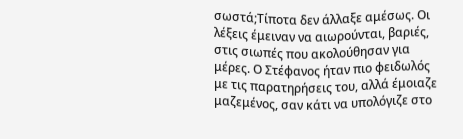σωστά;Τίποτα δεν άλλαξε αμέσως. Οι λέξεις έμειναν να αιωρούνται, βαριές, στις σιωπές που ακολούθησαν για μέρες. Ο Στέφανος ήταν πιο φειδωλός με τις παρατηρήσεις του, αλλά έμοιαζε μαζεμένος, σαν κάτι να υπολόγιζε στο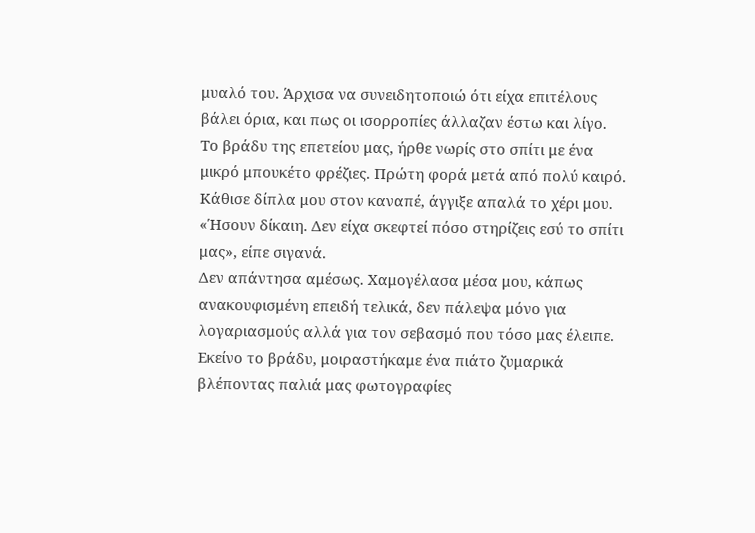μυαλό του. Άρχισα να συνειδητοποιώ ότι είχα επιτέλους βάλει όρια, και πως οι ισορροπίες άλλαζαν έστω και λίγο.
Το βράδυ της επετείου μας, ήρθε νωρίς στο σπίτι με ένα μικρό μπουκέτο φρέζιες. Πρώτη φορά μετά από πολύ καιρό. Κάθισε δίπλα μου στον καναπέ, άγγιξε απαλά το χέρι μου.
«Ήσουν δίκαιη. Δεν είχα σκεφτεί πόσο στηρίζεις εσύ το σπίτι μας», είπε σιγανά.
Δεν απάντησα αμέσως. Χαμογέλασα μέσα μου, κάπως ανακουφισμένη επειδή τελικά, δεν πάλεψα μόνο για λογαριασμούς αλλά για τον σεβασμό που τόσο μας έλειπε. Εκείνο το βράδυ, μοιραστήκαμε ένα πιάτο ζυμαρικά βλέποντας παλιά μας φωτογραφίες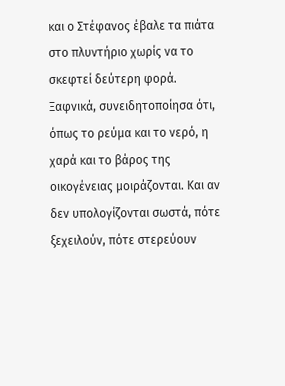και ο Στέφανος έβαλε τα πιάτα στο πλυντήριο χωρίς να το σκεφτεί δεύτερη φορά.
Ξαφνικά, συνειδητοποίησα ότι, όπως το ρεύμα και το νερό, η χαρά και το βάρος της οικογένειας μοιράζονται. Και αν δεν υπολογίζονται σωστά, πότε ξεχειλούν, πότε στερεύουν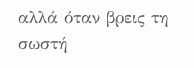αλλά όταν βρεις τη σωστή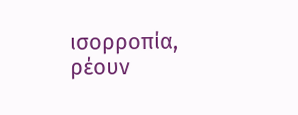ισορροπία, ρέουν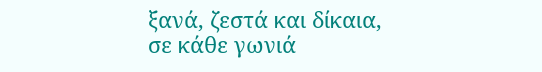ξανά, ζεστά και δίκαια, σε κάθε γωνιά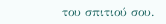του σπιτιού σου.